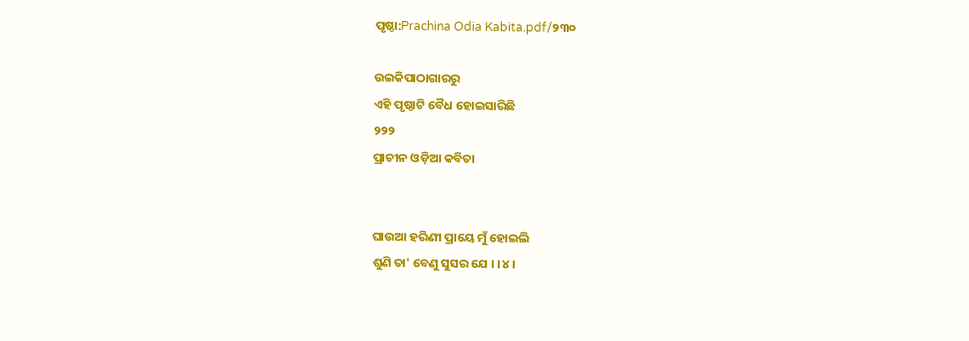ପୃଷ୍ଠା:Prachina Odia Kabita.pdf/୨୩୦

ଉଇକିପାଠାଗାର‌ରୁ
ଏହି ପୃଷ୍ଠାଟି ବୈଧ ହୋଇସାରିଛି
୨୨୨
ପ୍ରାଚୀନ ଓଡ଼ିଆ କବିତା


ଘାଉଆ ହରିଣୀ ପ୍ରାୟେ ମୁଁ ହୋଇଲି
ଶୁଣି ତା' ବେଣୁ ସୁସର ଯେ । ।୪।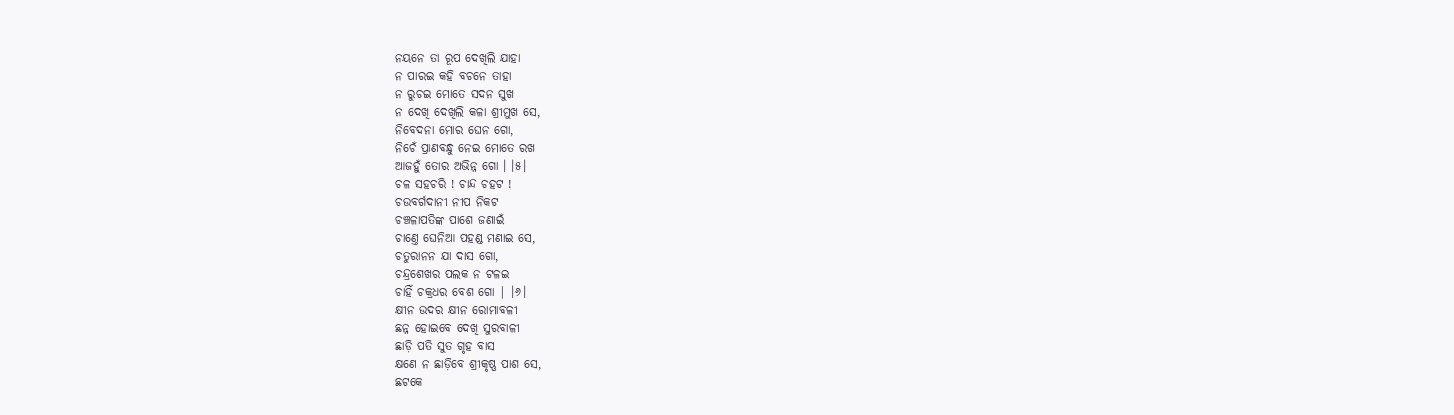ନୟନେ ତା ରୂପ ଦେଖିଲି ଯାହା
ନ ପାରଇ କହି ବଚନେ ତାହା
ନ ରୁଚଇ ମୋତେ ସଦନ ସୁଖ
ନ ଦେଖି ଦେଖିଲି କଳା ଶ୍ରୀମୁଖ ସେ,
ନିବେଦନା ମୋର ଘେନ ଗୋ,
ନିଚେଁ ପ୍ରାଣବନ୍ଧୁ ନେଇ ମୋତେ ରଖ
ଆଜହୁଁ ତୋର ଅଭିନ୍ନ ଗୋ । ।୫।
ଚଳ ସହଚରି ! ଚାନ୍ଦ ଚହଟ !
ଚଉବର୍ଗଦାନୀ ନୀପ ନିକଟ
ଚଞ୍ଚଳାପତିଙ୍କ ପାଶେ ଜଣାଇଁ
ଚାଣ୍ତେ ଘେନିଆ ପହଣ୍ଡ ମଣାଇ ସେ,
ଚତୁରାନନ ଯା ଦାସ ଗୋ,
ଚନ୍ଦ୍ରଶେଖର ପଲକ ନ ଟଳଇ
ଚାହିଁ ଚକ୍ରଧର ବେଶ ଗୋ | ।୬।
କ୍ଷୀନ ଉଦର କ୍ଷୀନ ରୋମାବଳୀ
ଛନ୍ନ ହୋଇବେ ଦେଖି ସୁରବାଳୀ
ଛାଡ଼ି ପତି ସୁତ ଗୃହ ବାସ
କ୍ଷଣେ ନ ଛାଡ଼ିବେ ଶ୍ରୀକୃଷ୍ଣ ପାଶ ସେ,
ଛଟକେ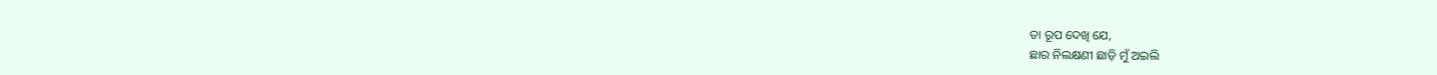ତା ରୂପ ଦେଖି ଯେ,
ଛାର ନିଲକ୍ଷଣୀ ଛାଡ଼ି ମୁଁ ଅଇଲି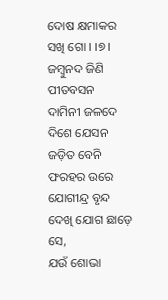ଦୋଷ କ୍ଷମାକର ସଖି ଗୋ । ।୭।
ଜମ୍ବୁନଦ ଜିଣି ପୀତବସନ
ଦାମିନୀ ଜଳଦେ ଦିଶେ ଯେସନ
ଜଡ଼ିତ ବେନି ଫରହର ଉରେ
ଯୋଗୀନ୍ଦ୍ର ବୃନ୍ଦ ଦେଖି ଯୋଗ ଛାଡ଼େ ସେ,
ଯଉଁ ଶୋଭା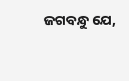ଜଗବନ୍ଧୁ ଯେ,